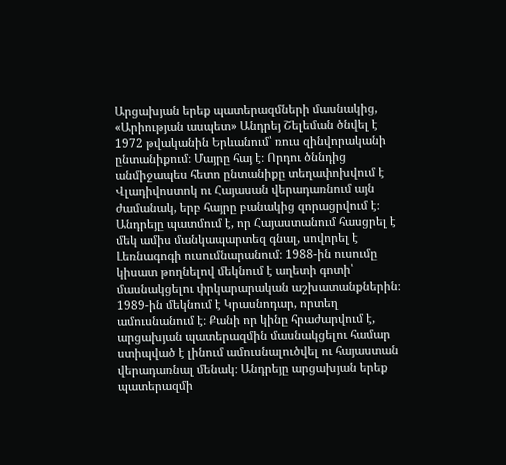Արցախյան երեք պատերազմների մասնակից, «Արիության ասպետ» Անդրեյ Շելեման ծնվել է 1972 թվականին Երևանում՝ ռուս զինվորականի ընտանիքում։ Մայրը հայ է։ Որդու ծննդից անմիջապես հետո ընտանիքը տեղափոխվում է Վլադիվոստոկ ու Հայասան վերադառնում այն ժամանակ, երբ հայրը բանակից զորացրվում է։ Անդրեյը պատմում է, որ Հայաստանում հասցրել է մեկ ամիս մանկապարտեզ գնալ, սովորել է Լեռնագոգի ուսումնարանում։ 1988-ին ուսումը կիսատ թողնելով մեկնում է աղետի գոտի՝ մասնակցելու փրկարարական աշխատանքներին։ 1989-ին մեկնում է Կրասնոդար, որտեղ ամուսնանում է։ Քանի որ կինը հրաժարվում է, արցախյան պատերազմին մասնակցելու համար ստիպված է լինում ամուսնալուծվել ու հայաստան վերադառնալ մենակ։ Անդրեյը արցախյան երեք պատերազմի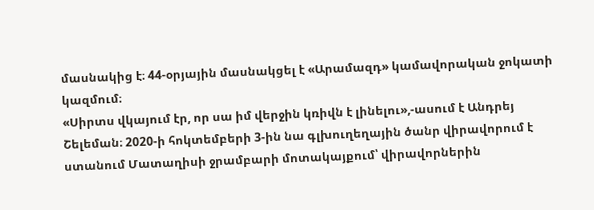մասնակից է։ 44-օրյային մասնակցել է «Արամազդ» կամավորական ջոկատի կազմում։
«Սիրտս վկայում էր, որ սա իմ վերջին կռիվն է լինելու»,-ասում է Անդրեյ Շելեման։ 2020-ի հոկտեմբերի 3-ին նա գլխուղեղային ծանր վիրավորում է ստանում Մատաղիսի ջրամբարի մոտակայքում՝ վիրավորներին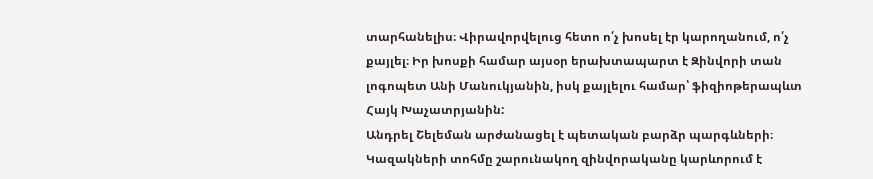տարհանելիս։ Վիրավորվելուց հետո ո՛չ խոսել էր կարողանում, ո՛չ քայլել։ Իր խոսքի համար այսօր երախտապարտ է Զինվորի տան լոգոպետ Անի Մանուկյանին, իսկ քայլելու համար՝ ֆիզիոթերապևտ Հայկ Խաչատրյանին:
Անդրել Շելեման արժանացել է պետական բարձր պարգևների։ Կազակների տոհմը շարունակող զինվորականը կարևորում է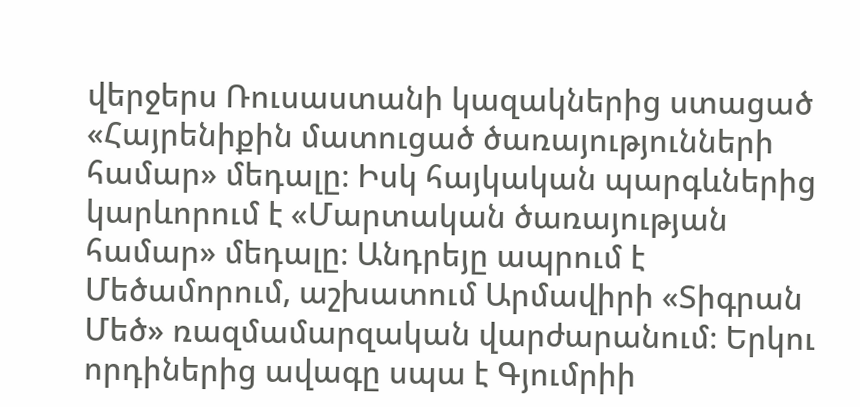վերջերս Ռուսաստանի կազակներից ստացած «Հայրենիքին մատուցած ծառայությունների համար» մեդալը։ Իսկ հայկական պարգևներից կարևորում է «Մարտական ծառայության համար» մեդալը։ Անդրեյը ապրում է Մեծամորում, աշխատում Արմավիրի «Տիգրան Մեծ» ռազմամարզական վարժարանում։ Երկու որդիներից ավագը սպա է Գյումրիի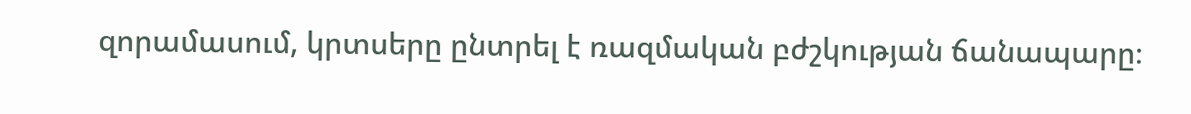զորամասում, կրտսերը ընտրել է ռազմական բժշկության ճանապարը։